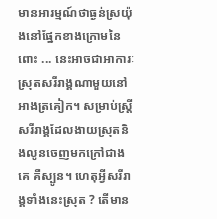មានអារម្មណ៍ថាធ្ងន់ស្រយ៉ុងនៅផ្នែកខាងក្រោមនៃពោះ ... នេះអាចជាអាការៈស្រុតសរីរាង្គណាមួយនៅអាងត្រគៀក។ សម្រាប់ស្ត្រី សរីរាង្គដែលងាយស្រុតនិងលូនចេញមកក្រៅជាងគេ គឺស្បូន។ ហេតុអ្វីសរីរាង្គទាំងនេះស្រុត ? តើមាន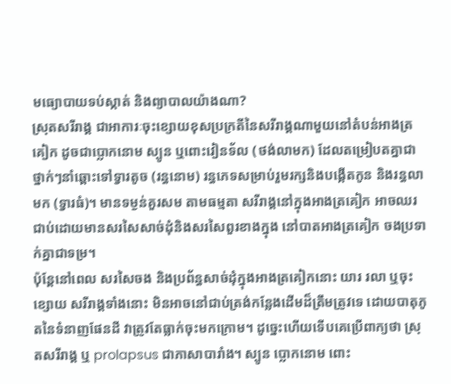មធ្យោបាយទប់ស្កាត់ និងព្យាបាលយ៉ាងណា?
ស្រុតសរីរាង្គ ជាអាការៈចុះខ្សោយខុសប្រក្រតីនៃសរីរាង្គណាមួយនៅតំបន់អាងត្រគៀក ដូចជាប្លោកនោម ស្បូន ឬពោះវៀនទ័ល (ថង់លាមក) ដែលតម្រៀបតគ្នាជាថ្នាក់ៗនាំឆ្ពោះទៅទ្វារតូច (រន្ធនោម) រន្ធភេទសម្រាប់រួមរក្សនិងបង្កើតកូន និងរន្ធលាមក (ទ្វារធំ)។ មានទម្ងន់គួរសម តាមធម្មតា សរីរាង្គនៅក្នុងអាងត្រគៀក អាចឈរជាប់ដោយមានសរសៃសាច់ដុំនិងសរសៃពួរខាងក្នុង នៅបាតអាងត្រគៀក ចងប្រទាក់គ្នាជាទម្រ។
ប៉ុន្តែនៅពេល សរសៃចង និងប្រព័ន្ធសាច់ដុំក្នុងអាងត្រគៀកនោះ យារ រលា ឬចុះខ្សោយ សរីរាង្គទាំងនោះ មិនអាចនៅជាប់ត្រង់កន្លែងដើមដ៏ត្រឹមត្រូវទេ ដោយបាតុភូតនៃទំនាញផែនដី វាត្រូវតែធ្លាក់ចុះមកក្រោម។ ដូច្នេះហើយទើបគេប្រើពាក្យថា ស្រុតសរីរាង្គ ឬ prolapsus ជាភាសាបារាំង។ ស្បូន ប្លោកនោម ពោះ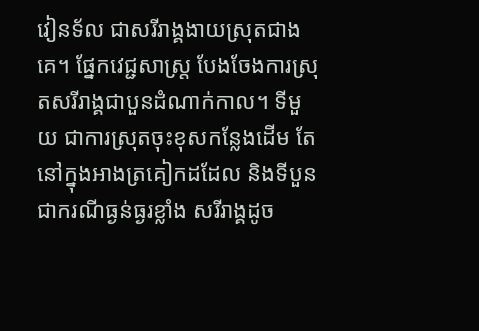វៀនទ័ល ជាសរីរាង្គងាយស្រុតជាងគេ។ ផ្នែកវេជ្ជសាស្ត្រ បែងចែងការស្រុតសរីរាង្គជាបួនដំណាក់កាល។ ទីមួយ ជាការស្រុតចុះខុសកន្លែងដើម តែនៅក្នុងអាងត្រគៀកដដែល និងទីបួន ជាករណីធ្ងន់ធ្ងរខ្លាំង សរីរាង្គដូច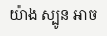យ៉ាង ស្បូន អាច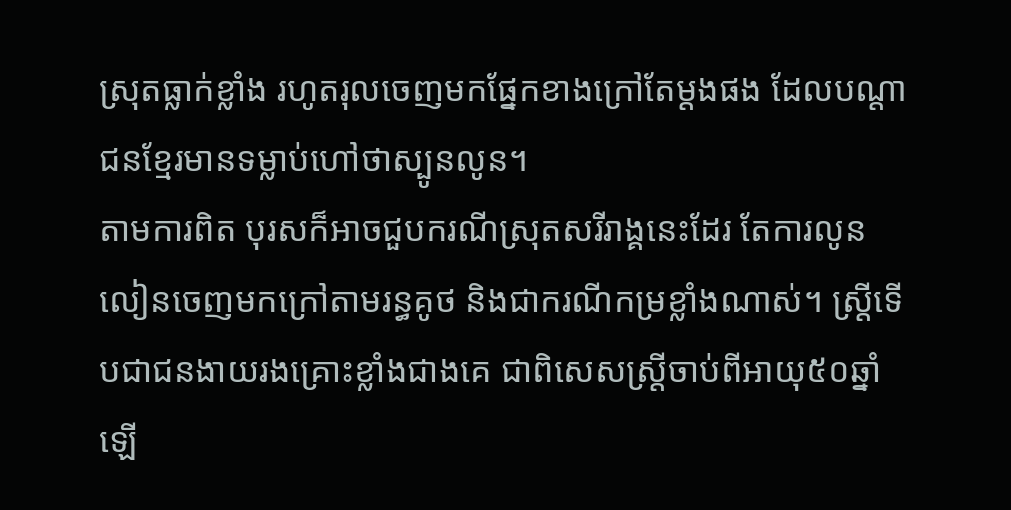ស្រុតធ្លាក់ខ្លាំង រហូតរុលចេញមកផ្នែកខាងក្រៅតែម្តងផង ដែលបណ្តាជនខ្មែរមានទម្លាប់ហៅថាស្បូនលូន។
តាមការពិត បុរសក៏អាចជួបករណីស្រុតសរីរាង្គនេះដែរ តែការលូនលៀនចេញមកក្រៅតាមរន្ធគូថ និងជាករណីកម្រខ្លាំងណាស់។ ស្ត្រីទើបជាជនងាយរងគ្រោះខ្លាំងជាងគេ ជាពិសេសស្ត្រីចាប់ពីអាយុ៥០ឆ្នាំឡើ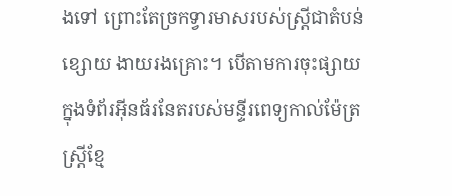ងទៅ ព្រោះតែច្រកទ្វារមាសរបស់ស្ត្រីជាតំបន់ខ្សោយ ងាយរងគ្រោះ។ បើតាមការចុះផ្សាយក្នុងទំព័រអ៊ីនធ័រនែតរបស់មន្ទីរពេទ្យកាល់ម៉ែត្រ ស្ត្រីខ្មែ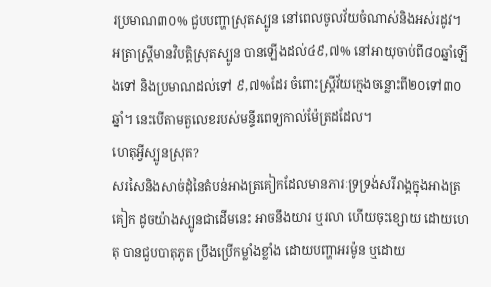រប្រមាណ៣០% ជួបបញ្ហាស្រុតស្បូន នៅពេលចូលវ័យចំណាស់និងអស់រដូវ។ អត្រាស្ត្រីមានវិបត្តិស្រុតស្បូន បានឡើងដល់៤៩,៧% នៅអាយុចាប់ពី៨០ឆ្នាំឡើងទៅ និងប្រមាណដល់ទៅ ៩,៧%ដែរ ចំពោះស្ត្រីវ័យក្មេងចន្លោះពី២០ទៅ៣០ឆ្នាំ។ នេះបើតាមតួលេខរបស់មន្ទីរពេទ្យកាល់ម៉ែត្រដដែល។
ហេតុអ្វីស្បូនស្រុត?
សរសៃនិងសាច់ដុំនៃតំបន់អាងត្រគៀកដែលមានភារៈទ្រទ្រង់សរីរាង្គក្នុងអាងត្រគៀក ដូចយ៉ាងស្បូនជាដើមនេះ អាចនឹងយារ ឬរលា ហើយចុះខ្សោយ ដោយហេតុ បានជួបបាតុភូត ប្រឹងប្រើកម្លាំងខ្លាំង ដោយបញ្ហាអរម៉ូន ឬដោយ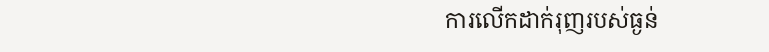ការលើកដាក់រុញរបស់ធ្ងន់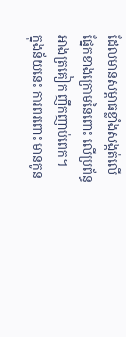ដែលមានសម្ពាធខ្លាំងសង្កត់លើផ្នែកខាងក្រោមនៃពោះ លើប្រព័ន្ធអាងត្រគៀក ញឹកញាប់ពេក។
ក្នុងន័យនេះ ការពរពោះ មានកូន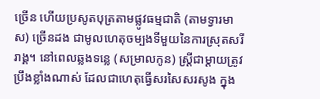ច្រើន ហើយប្រសូតបុត្រតាមផ្លូវធម្មជាតិ (តាមទ្វារមាស) ច្រើនដង ជាមូលហេតុចម្បងទីមួយនៃការស្រុតសរីរាង្គ។ នៅពេលឆ្លងទន្លេ (សម្រាលកូន) ស្ត្រីជាម្តាយត្រូវប្រឹងខ្លាំងណាស់ ដែលជាហេតុធ្វើសរសៃសរសូង ក្នុង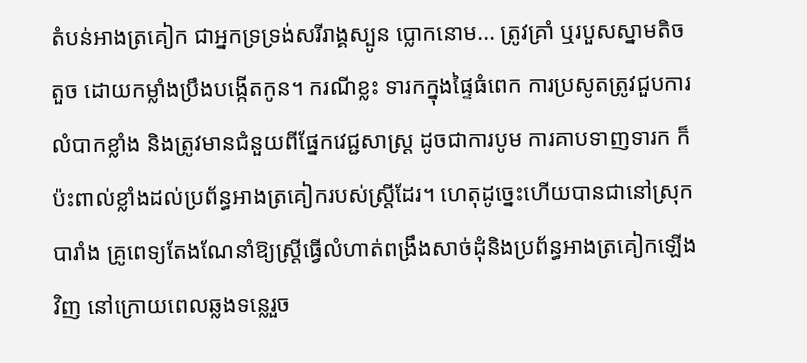តំបន់អាងត្រគៀក ជាអ្នកទ្រទ្រង់សរីរាង្គស្បូន ប្លោកនោម... ត្រូវគ្រាំ ឬរបួសស្នាមតិចតួច ដោយកម្លាំងប្រឹងបង្កើតកូន។ ករណីខ្លះ ទារកក្នុងផ្ទៃធំពេក ការប្រសូតត្រូវជួបការលំបាកខ្លាំង និងត្រូវមានជំនួយពីផ្នែកវេជ្ជសាស្ត្រ ដូចជាការបូម ការគាបទាញទារក ក៏ប៉ះពាល់ខ្លាំងដល់ប្រព័ន្ធអាងត្រគៀករបស់ស្ត្រីដែរ។ ហេតុដូច្នេះហើយបានជានៅស្រុកបារាំង គ្រូពេទ្យតែងណែនាំឱ្យស្ត្រីធ្វើលំហាត់ពង្រឹងសាច់ដុំនិងប្រព័ន្ធអាងត្រគៀកឡើងវិញ នៅក្រោយពេលឆ្លងទន្លេរួច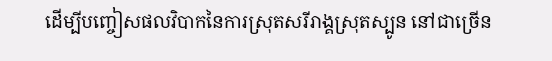ដើម្បីបញ្ចៀសផលវិបាកនៃការស្រុតសរីរាង្គស្រុតស្បូន នៅជាច្រើន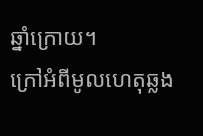ឆ្នាំក្រោយ។
ក្រៅអំពីមូលហេតុឆ្លង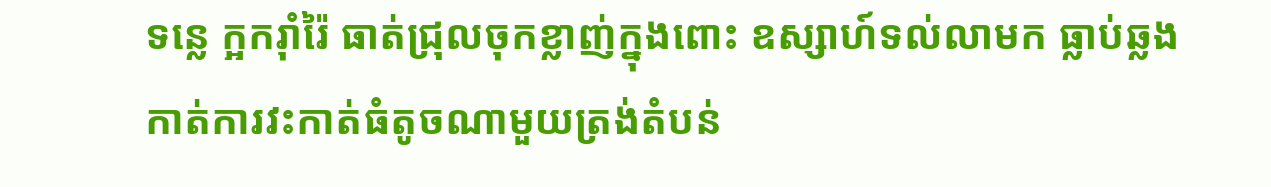ទន្លេ ក្អករ៉ាំរ៉ៃ ធាត់ជ្រុលចុកខ្លាញ់ក្នុងពោះ ឧស្សាហ៍ទល់លាមក ធ្លាប់ឆ្លងកាត់ការវះកាត់ធំតូចណាមួយត្រង់តំបន់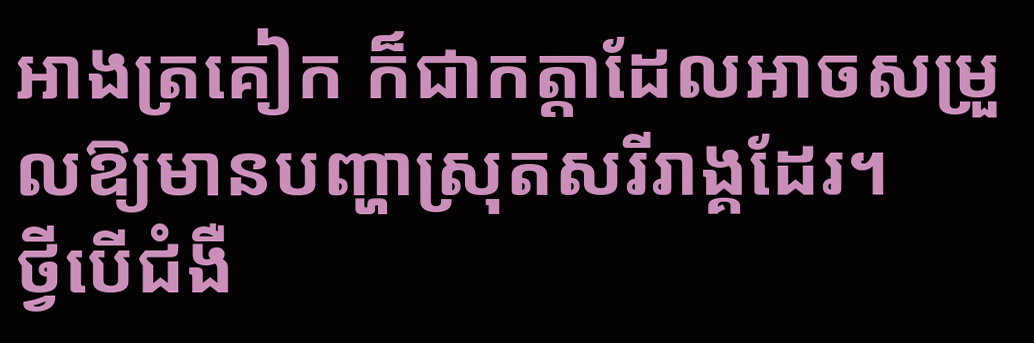អាងត្រគៀក ក៏ជាកត្តាដែលអាចសម្រួលឱ្យមានបញ្ហាស្រុតសរីរាង្គដែរ។
ថ្វីបើជំងឺ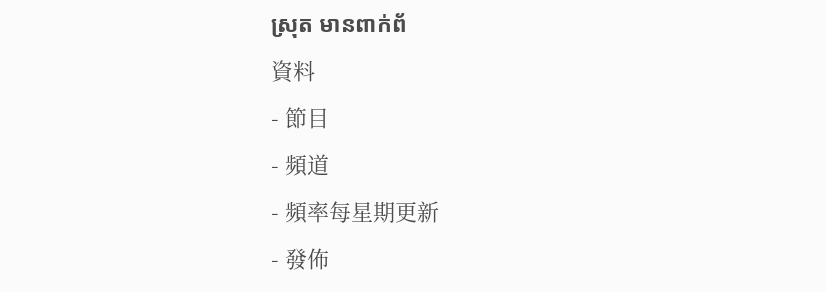ស្រុត មានពាក់ព័
資料
- 節目
- 頻道
- 頻率每星期更新
- 發佈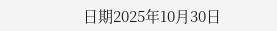日期2025年10月30日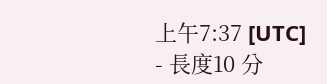上午7:37 [UTC]
- 長度10 分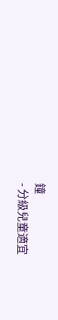鐘
- 分級兒童適宜